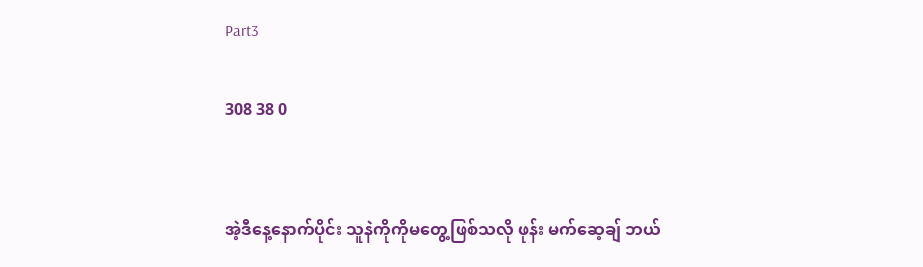Part3

308 38 0


အဲ့ဒီနေ့နောက်ပိုင်း သူနဲကိုကိုမတွေ့ဖြစ်သလို ဖုန်း မက်ဆေ့ချ် ဘယ်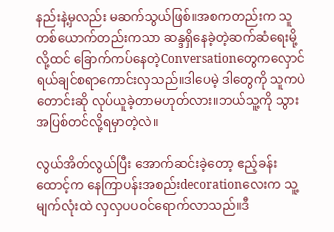နည်းနဲ့မှလည်း မဆက်သွယ်ဖြစ်။အစကတည်းက သူတစ်ယောက်တည်းကသာ ဆန္ဒရှိနေခဲ့တဲ့ဆက်ဆံရေးမို့လို့ထင် ခြောက်ကပ်နေတဲ့Conversationတွေကလှောင်ရယ်ချင်စရာကောင်းလှသည်။ဒါပေမဲ့ ဒါတွေကို သူကပဲတောင်းဆို လုပ်ယူခဲ့တာမဟုတ်လား။ဘယ်သူ့ကို သွားအပြစ်တင်လို့ရမှာတဲ့လဲ။

လွယ်အိတ်လွယ်ပြီး အောက်ဆင်းခဲ့တော့ ဧည့်ခန်းထောင့်က နေကြာပန်းအစည်းdecorationလေးက သူ့မျက်လုံးထဲ လှလှပပဝင်ရောက်လာသည်။ဒီ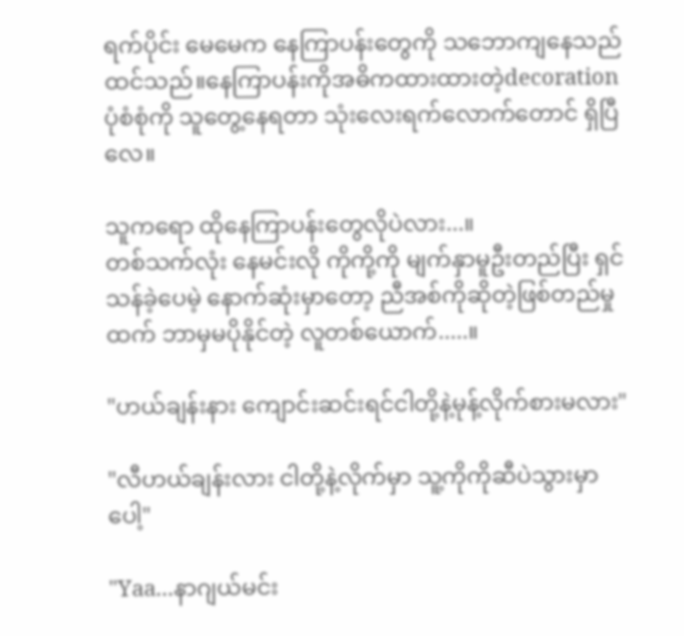ရက်ပိုင်း မေမေက နေကြာပန်းတွေကို သဘောကျနေသည်ထင်သည်။နေကြာပန်းကိုအဓိကထားထားတဲ့decorationပုံစံစုံကို သူတွေ့နေရတာ သုံးလေးရက်လောက်တောင် ရှိပြီလေ။

သူကရော ထိုနေကြာပန်းတွေလိုပဲလား...။
တစ်သက်လုံး နေမင်းလို ကိုကို့ကို မျက်နှာမူဦးတည်ပြီး ရှင်သန်ခဲ့ပေမဲ့ နောက်ဆုံးမှာတော့ ညီအစ်ကိုဆိုတဲ့ဖြစ်တည်မှုထက် ဘာမှမပိုနိုင်တဲ့ လူတစ်ယောက်.....။

"ဟယ်ချန်းနား ကျောင်းဆင်းရင်ငါတို့နဲ့မုန့်လိုက်စားမလား"

"လီဟယ်ချန်းလား ငါတို့နဲ့လိုက်မှာ သူ့ကိုကိုဆီပဲသွားမှာပေါ့"

"Yaa...နာဂျယ်မင်း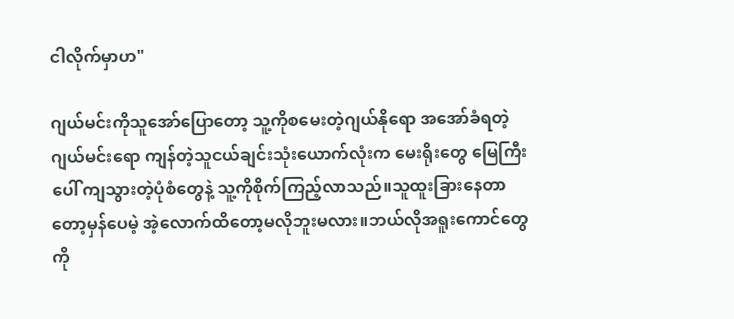ငါလိုက်မှာဟ"

ဂျယ်မင်းကိုသူအော်ပြောတော့ သူ့ကိုစမေးတဲ့ဂျယ်နိုရော အအော်ခံရတဲ့ဂျယ်မင်းရော ကျန်တဲ့သူငယ်ချင်းသုံးယောက်လုံးက မေးရိုးတွေ မြေကြီးပေါ် ကျသွားတဲ့ပုံစံတွေနဲ့ သူ့ကိုစိုက်ကြည့်လာသည်။သူထူးခြားနေတာတော့မှန်ပေမဲ့ အဲ့လောက်ထိတော့မလိုဘူးမလား။ဘယ်လိုအရူးကောင်တွေကို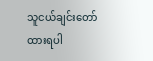သူငယ်ချင်းတော်ထားရပါ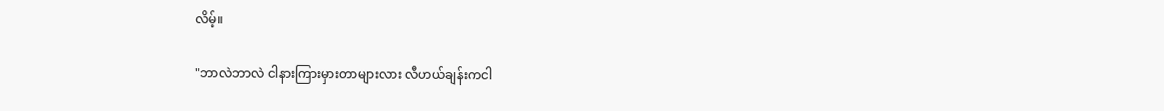လိမ့်။

"ဘာလဲဘာလဲ ငါနားကြားမှားတာများလား လီဟယ်ချန်းကငါ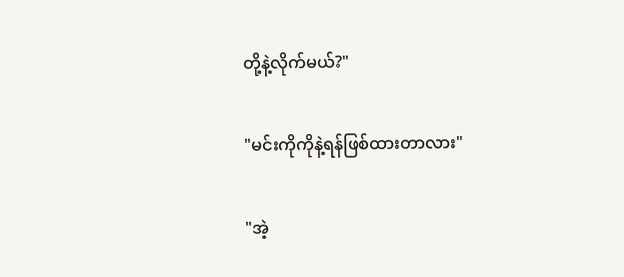တို့နဲ့လိုက်မယ်?"

"မင်းကိုကိုနဲ့ရန်ဖြစ်ထားတာလား"

"အဲ့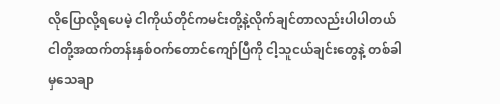လိုပြောလို့ရပေမဲ့ ငါကိုယ်တိုင်ကမင်းတို့နဲ့လိုက်ချင်တာလည်းပါပါတယ် ငါတို့အထက်တန်းနှစ်ဝက်တောင်ကျော်ပြီကို ငါ့သူငယ်ချင်းတွေနဲ့ တစ်ခါမှသေချာ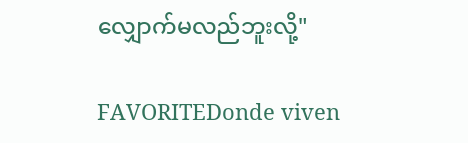လျှောက်မလည်ဘူးလို့"

FAVORITEDonde viven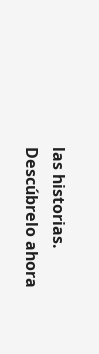las historias. Descúbrelo ahora